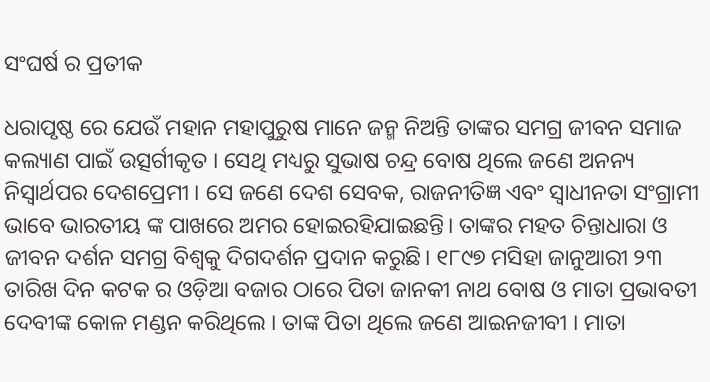ସଂଘର୍ଷ ର ପ୍ରତୀକ

ଧରାପୃଷ୍ଠ ରେ ଯେଉଁ ମହାନ ମହାପୁରୁଷ ମାନେ ଜନ୍ମ ନିଅନ୍ତି ତାଙ୍କର ସମଗ୍ର ଜୀବନ ସମାଜ କଲ୍ୟାଣ ପାଇଁ ଉତ୍ସର୍ଗୀକୃତ । ସେଥି ମଧ୍ୟରୁ ସୁଭାଷ ଚନ୍ଦ୍ର ବୋଷ ଥିଲେ ଜଣେ ଅନନ୍ୟ ନିସ୍ବାର୍ଥପର ଦେଶପ୍ରେମୀ । ସେ ଜଣେ ଦେଶ ସେବକ, ରାଜନୀତିଜ୍ଞ ଏବଂ ସ୍ୱାଧୀନତା ସଂଗ୍ରାମୀ ଭାବେ ଭାରତୀୟ ଙ୍କ ପାଖରେ ଅମର ହୋଇରହିଯାଇଛନ୍ତି। ତାଙ୍କର ମହତ ଚିନ୍ତାଧାରା ଓ ଜୀବନ ଦର୍ଶନ ସମଗ୍ର ବିଶ୍ୱକୁ ଦିଗଦର୍ଶନ ପ୍ରଦାନ କରୁଛି। ୧୮୯୭ ମସିହା ଜାନୁଆରୀ ୨୩ ତାରିଖ ଦିନ କଟକ ର ଓଡ଼ିଆ ବଜାର ଠାରେ ପିତା ଜାନକୀ ନାଥ ବୋଷ ଓ ମାତା ପ୍ରଭାବତୀ ଦେବୀଙ୍କ କୋଳ ମଣ୍ଡନ କରିଥିଲେ । ତାଙ୍କ ପିତା ଥିଲେ ଜଣେ ଆଇନଜୀବୀ । ମାତା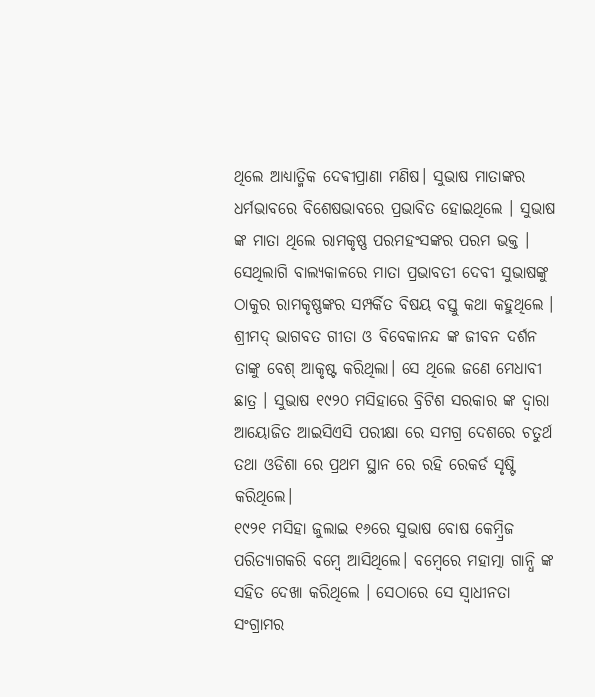ଥିଲେ ଆଧ୍ୟାତ୍ମିକ ଦେଵୀପ୍ରାଣା ମଣିଷ। ସୁଭାଷ ମାତାଙ୍କର ଧର୍ମଭାବରେ ବିଶେଷଭାବରେ ପ୍ରଭାବିତ ହୋଇଥିଲେ । ସୁଭାଷ ଙ୍କ ମାତା ଥିଲେ ରାମକୃଷ୍ଣ ପରମହଂସଙ୍କର ପରମ ଭକ୍ତ । ସେଥିଲାଗି ବାଲ୍ୟକାଳରେ ମାତା ପ୍ରଭାବତୀ ଦେବୀ ସୁଭାଷଙ୍କୁ ଠାକୁର ରାମକୃଷ୍ଣଙ୍କର ସମ୍ପର୍କିତ ବିଷୟ ବସ୍ତୁ କଥା କହୁଥିଲେ । ଶ୍ରୀମଦ୍ ଭାଗବତ ଗୀତା ଓ ବିବେକାନନ୍ଦ ଙ୍କ ଜୀବନ ଦର୍ଶନ ତାଙ୍କୁ ବେଶ୍ ଆକୃଷ୍ଟ କରିଥିଲା। ସେ ଥିଲେ ଜଣେ ମେଧାବୀ ଛାତ୍ର । ସୁଭାଷ ୧୯୨୦ ମସିହାରେ ବ୍ରିଟିଶ ସରକାର ଙ୍କ ଦ୍ଵାରା ଆୟୋଜିତ ଆଇସିଏସି ପରୀକ୍ଷା ରେ ସମଗ୍ର ଦେଶରେ ଚତୁର୍ଥ ତଥା ଓଡିଶା ରେ ପ୍ରଥମ ସ୍ଥାନ ରେ ରହି ରେକର୍ଡ ସୃଷ୍ଟି କରିଥିଲେ।
୧୯୨୧ ମସିହା ଜୁଲାଇ ୧୬ରେ ସୁଭାଷ ବୋଷ କେମ୍ବ୍ରିଜ ପରିତ୍ୟାଗକରି ବମ୍ବେ ଆସିଥିଲେ। ବମ୍ବେରେ ମହାତ୍ମା ଗାନ୍ଧି ଙ୍କ ସହିତ ଦେଖା କରିଥିଲେ । ସେଠାରେ ସେ ସ୍ୱାଧୀନତା ସଂଗ୍ରାମର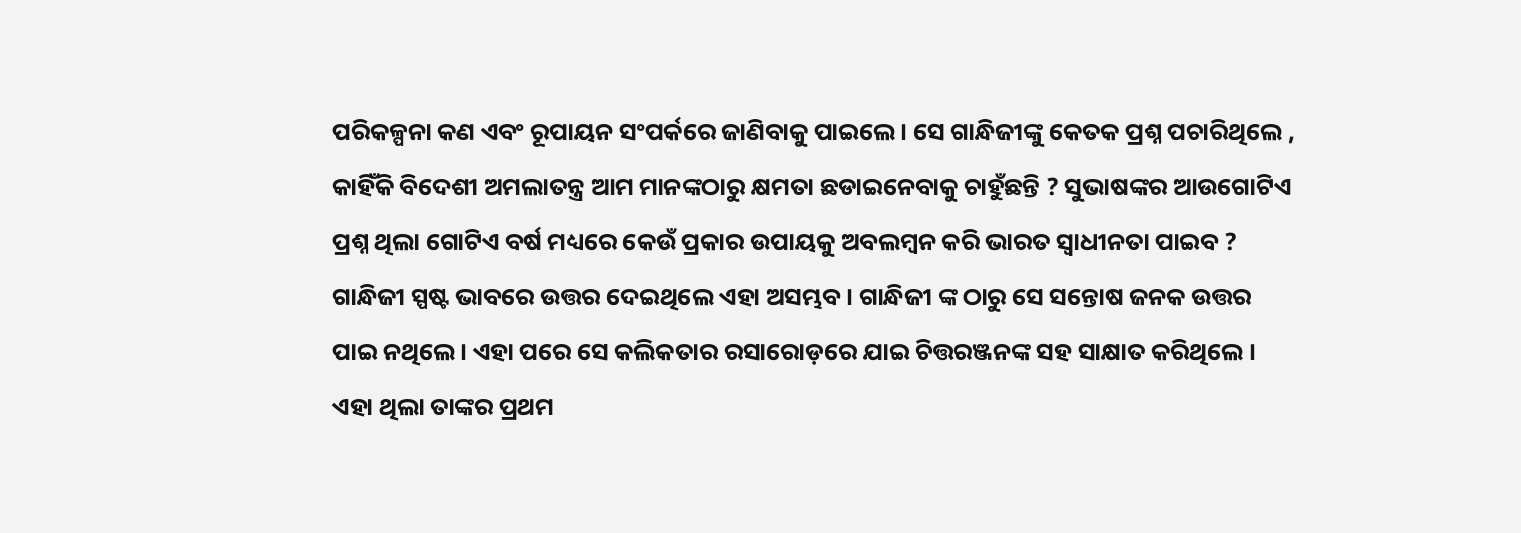ପରିକଳ୍ପନା କଣ ଏବଂ ରୂପାୟନ ସଂପର୍କରେ ଜାଣିବାକୁ ପାଇଲେ । ସେ ଗାନ୍ଧିଜୀଙ୍କୁ କେତକ ପ୍ରଶ୍ନ ପଚାରିଥିଲେ , କାହିଁକି ବିଦେଶୀ ଅମଲାତନ୍ତ୍ର ଆମ ମାନଙ୍କଠାରୁ କ୍ଷମତା ଛଡାଇନେବାକୁ ଚାହୁଁଛନ୍ତି ? ସୁଭାଷଙ୍କର ଆଉଗୋଟିଏ ପ୍ରଶ୍ନ ଥିଲା ଗୋଟିଏ ବର୍ଷ ମଧ୍ୟରେ କେଉଁ ପ୍ରକାର ଉପାୟକୁ ଅବଲମ୍ବନ କରି ଭାରତ ସ୍ୱାଧୀନତା ପାଇବ ? ଗାନ୍ଧିଜୀ ସ୍ପଷ୍ଟ ଭାବରେ ଉତ୍ତର ଦେଇଥିଲେ ଏହା ଅସମ୍ଭବ । ଗାନ୍ଧିଜୀ ଙ୍କ ଠାରୁ ସେ ସନ୍ତୋଷ ଜନକ ଉତ୍ତର ପାଇ ନଥିଲେ। ଏହା ପରେ ସେ କଲିକତାର ରସାରୋଡ଼ରେ ଯାଇ ଚିତ୍ତରଞ୍ଜନଙ୍କ ସହ ସାକ୍ଷାତ କରିଥିଲେ । ଏହା ଥିଲା ତାଙ୍କର ପ୍ରଥମ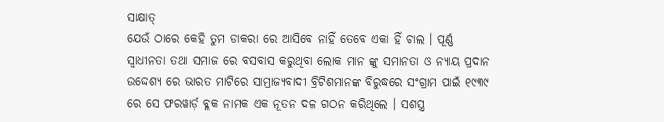ସାକ୍ଷାତ୍
ଯେଉଁ ଠାରେ କେହି ତୁମ ଡାକରା ରେ ଆସିବେ ନାହିଁ ତେବେ ଏକା ହିଁ ଚାଲ । ପୂର୍ଣ୍ଣ ସ୍ଵାଧୀନତା ତଥା ସମାଜ ରେ ବସବାସ କରୁଥିବା ଲୋକ ମାନ ଙ୍କୁ ସମାନତା ଓ ନ୍ୟାୟ ପ୍ରଦାନ ଉଦ୍ଦେଶ୍ୟ ରେ ଭାରତ ମାଟିରେ ସାମ୍ରାଜ୍ୟବାଦୀ ବ୍ରିଟିଶମାନଙ୍କ ବିରୁଦ୍ଧରେ ସଂଗ୍ରାମ ପାଇଁ ୧୯୩୯ ରେ ସେ ଫରୱାର୍ଡ଼ ବ୍ଳକ ନାମକ ଏକ ନୂତନ ଦଳ ଗଠନ କରିଥିଲେ । ସଶସ୍ତ୍ର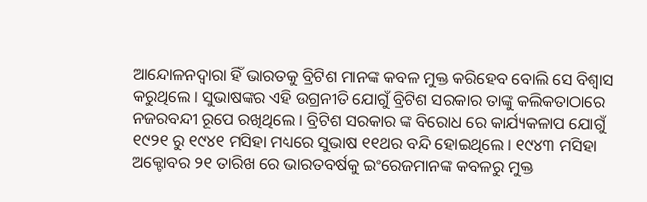ଆନ୍ଦୋଳନଦ୍ୱାରା ହିଁ ଭାରତକୁ ବ୍ରିଟିଶ ମାନଙ୍କ କବଳ ମୁକ୍ତ କରିହେବ ବୋଲି ସେ ବିଶ୍ୱାସ କରୁଥିଲେ । ସୁଭାଷଙ୍କର ଏହି ଉଗ୍ରନୀତି ଯୋଗୁଁ ବ୍ରିଟିଶ ସରକାର ତାଙ୍କୁ କଲିକତାଠାରେ ନଜରବନ୍ଦୀ ରୂପେ ରଖିଥିଲେ । ବ୍ରିଟିଶ ସରକାର ଙ୍କ ବିରୋଧ ରେ କାର୍ଯ୍ୟକଳାପ ଯୋଗୁଁ ୧୯୨୧ ରୁ ୧୯୪୧ ମସିହା ମଧ୍ୟରେ ସୁଭାଷ ୧୧ଥର ବନ୍ଦି ହୋଇଥିଲେ । ୧୯୪୩ ମସିହା ଅକ୍ଟୋବର ୨୧ ତାରିଖ ରେ ଭାରତବର୍ଷକୁ ଇଂରେଜମାନଙ୍କ କବଳରୁ ମୁକ୍ତ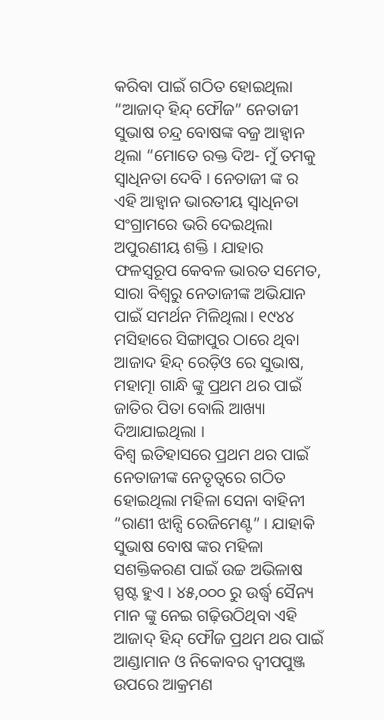କରିବା ପାଇଁ ଗଠିତ ହୋଇଥିଲା “ଆଜାଦ୍ ହିନ୍ଦ୍ ଫୌଜ” ନେତାଜୀ ସୁଭାଷ ଚନ୍ଦ୍ର ବୋଷଙ୍କ ବଜ୍ର ଆହ୍ୱାନ ଥିଲା “ମୋତେ ରକ୍ତ ଦିଅ- ମୁଁ ତମକୁ ସ୍ୱାଧିନତା ଦେବି । ନେତାଜୀ ଙ୍କ ର ଏହି ଆହ୍ବାନ ଭାରତୀୟ ସ୍ୱାଧିନତା ସଂଗ୍ରାମରେ ଭରି ଦେଇଥିଲା ଅପୁରଣୀୟ ଶକ୍ତି । ଯାହାର ଫଳସ୍ୱରୂପ କେବଳ ଭାରତ ସମେତ, ସାରା ବିଶ୍ୱରୁ ନେତାଜୀଙ୍କ ଅଭିଯାନ ପାଇଁ ସମର୍ଥନ ମିଳିଥିଲା। ୧୯୪୪ ମସିହାରେ ସିଙ୍ଗାପୁର ଠାରେ ଥିବା ଆଜାଦ ହିନ୍ଦ୍ ରେଡ଼ିଓ ରେ ସୁଭାଷ, ମହାତ୍ମା ଗାନ୍ଧି ଙ୍କୁ ପ୍ରଥମ ଥର ପାଇଁ ଜାତିର ପିତା ବୋଲି ଆଖ୍ୟା ଦିଆଯାଇଥିଲା ।
ବିଶ୍ୱ ଇତିହାସରେ ପ୍ରଥମ ଥର ପାଇଁ ନେତାଜୀଙ୍କ ନେତୃତ୍ୱରେ ଗଠିତ ହୋଇଥିଲା ମହିଳା ସେନା ବାହିନୀ “ରାଣୀ ଝାନ୍ସି ରେଜିମେଣ୍ଟ” । ଯାହାକି ସୁଭାଷ ବୋଷ ଙ୍କର ମହିଳା ସଶକ୍ତିକରଣ ପାଇଁ ଉଚ୍ଚ ଅଭିଳାଷ ସ୍ପଷ୍ଟ ହୁଏ । ୪୫,୦୦୦ ରୁ ଉର୍ଦ୍ଧ୍ବ ସୈନ୍ୟ ମାନ ଙ୍କୁ ନେଇ ଗଢ଼ିଉଠିଥିବା ଏହି ଆଜାଦ୍ ହିନ୍ଦ୍ ଫୌଜ ପ୍ରଥମ ଥର ପାଇଁ ଆଣ୍ଡାମାନ ଓ ନିକୋବର ଦ୍ଵୀପପୁଞ୍ଜ ଉପରେ ଆକ୍ରମଣ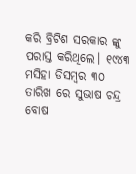କରି ବ୍ରିଟିଶ ସରକାର ଙ୍କୁ ପରାସ୍ତ କରିଥିଲେ। ୧୯୪୩ ମସିହା ଡିସମ୍ବର ୩୦ ତାରିଖ ରେ ସୁଭାଷ ଚନ୍ଦ୍ର ବୋଷ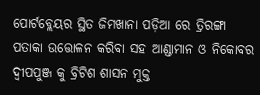ପୋର୍ଟବ୍ଲେୟର ସ୍ଥିତ ଜିମଖାନା ପଡ଼ିଆ ରେ ତ୍ରିରଙ୍ଗା ପତାକା ଉତ୍ତୋଳନ କରିବା ସହ ଆଣ୍ଡାମାନ ଓ ନିକୋବର ଦ୍ଵୀପପୁଞ୍ଜ କୁ ବ୍ରିଟିଶ ଶାସନ ମୁକ୍ତ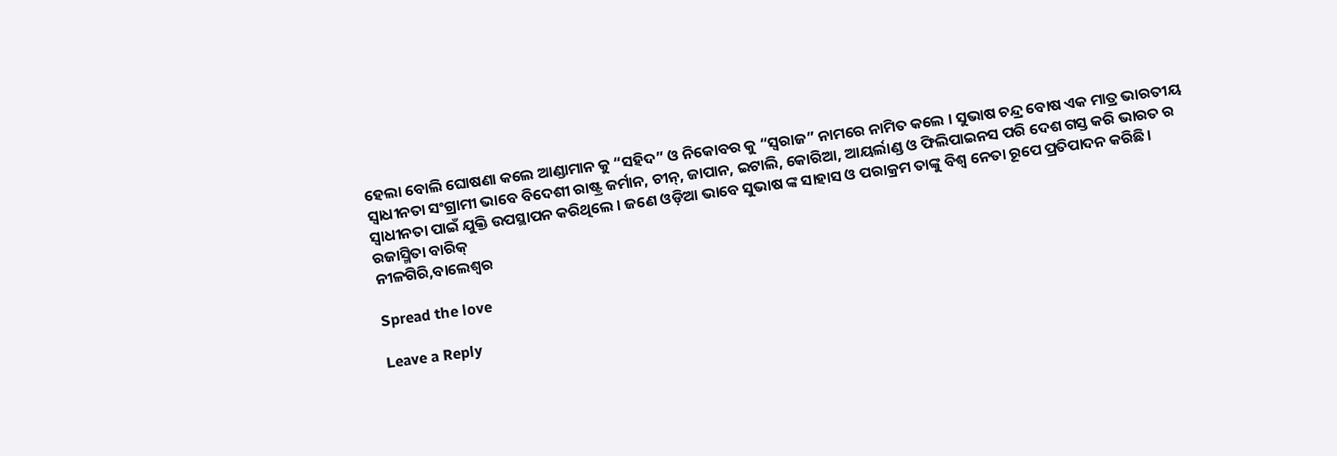ହେଲା ବୋଲି ଘୋଷଣା କଲେ ଆଣ୍ଡାମାନ କୁ “ସହିଦ” ଓ ନିକୋବର କୁ “ସ୍ଵରାଜ” ନାମରେ ନାମିତ କଲେ । ସୁଭାଷ ଚନ୍ଦ୍ର ବୋଷ ଏକ ମାତ୍ର ଭାରତୀୟ ସ୍ଵାଧୀନତା ସଂଗ୍ରାମୀ ଭାବେ ବିଦେଶୀ ରାଷ୍ଟ୍ର ଜର୍ମାନ, ଚୀନ୍, ଜାପାନ, ଇଟାଲି, କୋରିଆ, ଆୟର୍ଲାଣ୍ଡ ଓ ଫିଲିପାଇନସ ପରି ଦେଶ ଗସ୍ତ କରି ଭାରତ ର ସ୍ଵାଧୀନତା ପାଇଁ ଯୁକ୍ତି ଉପସ୍ଥାପନ କରିଥିଲେ । ଜଣେ ଓଡ଼ିଆ ଭାବେ ସୁଭାଷ ଙ୍କ ସାହାସ ଓ ପରାକ୍ରମ ତାଙ୍କୁ ବିଶ୍ଵ ନେତା ରୂପେ ପ୍ରତିପାଦନ କରିଛି।
ରଜାସ୍ମିତା ବାରିକ୍
ନୀଳଗିରି,ବାଲେଶ୍ଵର

Spread the love

Leave a Reply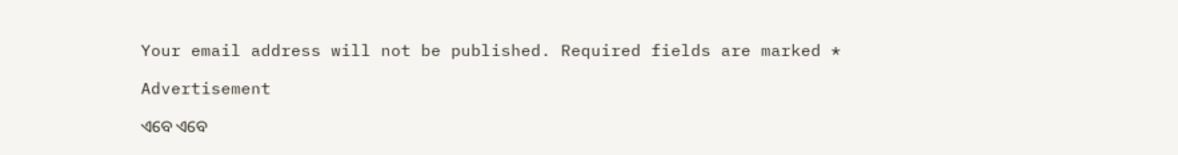Your email address will not be published. Required fields are marked *

Advertisement

ଏବେ ଏବେ